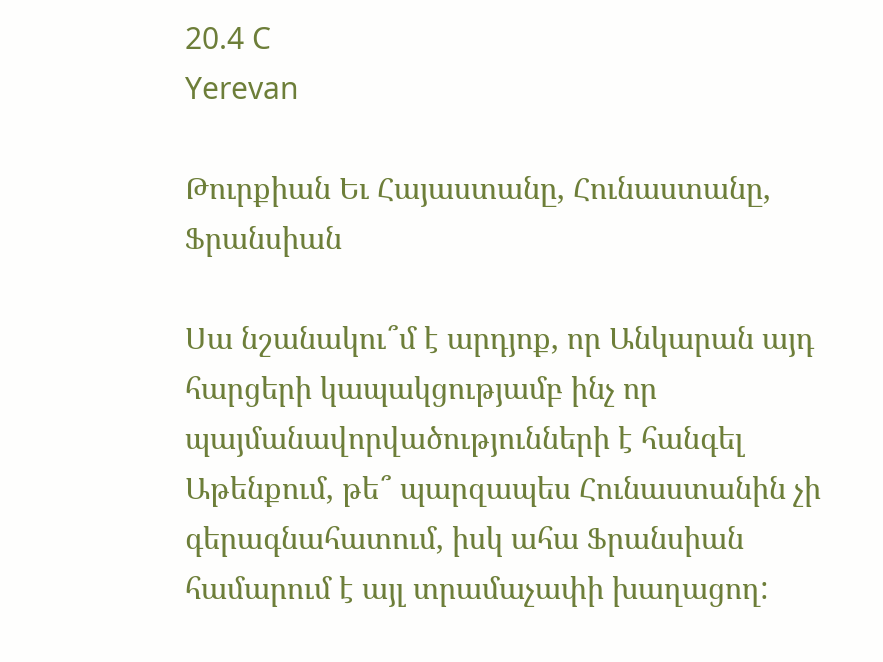20.4 C
Yerevan

Թուրքիան Եւ Հայաստանը, Հունաստանը, Ֆրանսիան

Սա նշանակու՞մ է արդյոք, որ Անկարան այդ հարցերի կապակցությամբ ինչ որ պայմանավորվածությունների է հանգել Աթենքում, թե՞ պարզապես Հունաստանին չի գերագնահատում, իսկ ահա Ֆրանսիան համարում է այլ տրամաչափի խաղացող: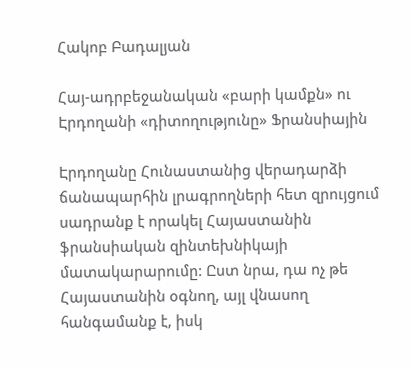Հակոբ Բադալյան

Հայ-ադրբեջանական «բարի կամքն» ու Էրդողանի «դիտողությունը» Ֆրանսիային

Էրդողանը Հունաստանից վերադարձի ճանապարհին լրագրողների հետ զրույցում սադրանք է որակել Հայաստանին ֆրանսիական զինտեխնիկայի մատակարարումը: Ըստ նրա, դա ոչ թե Հայաստանին օգնող, այլ վնասող հանգամանք է, իսկ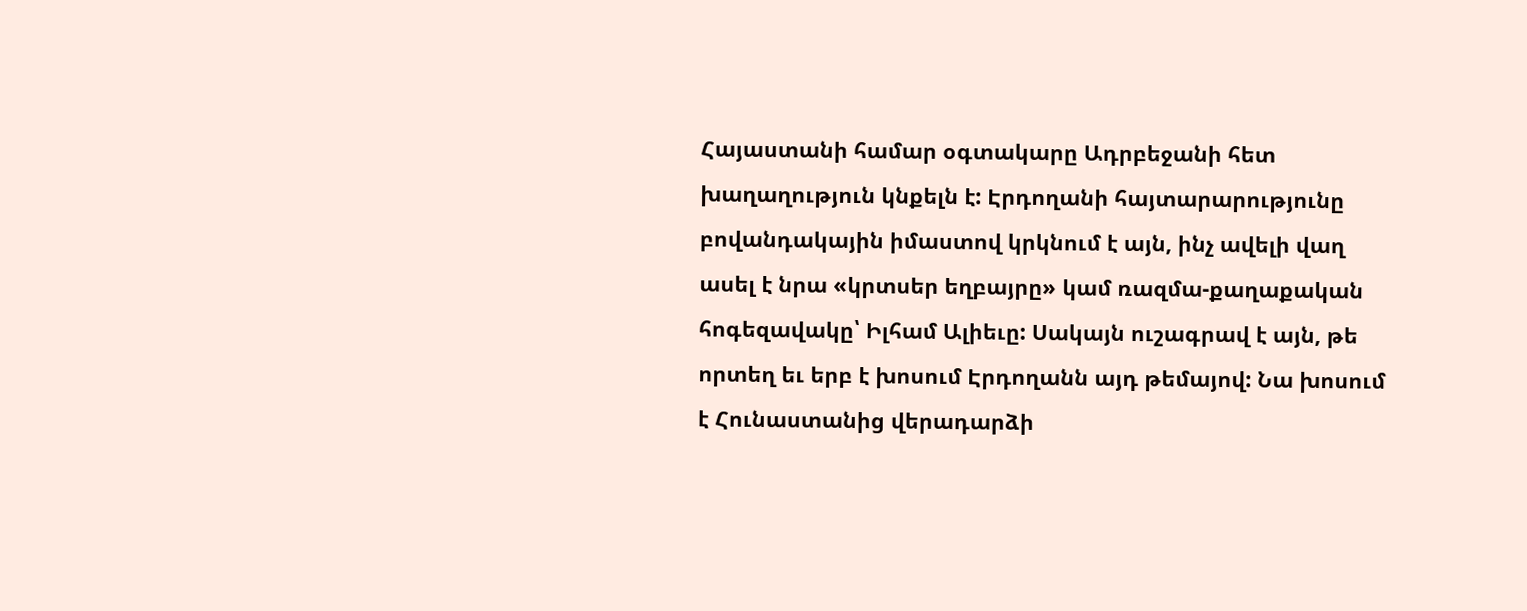Հայաստանի համար օգտակարը Ադրբեջանի հետ խաղաղություն կնքելն է: Էրդողանի հայտարարությունը բովանդակային իմաստով կրկնում է այն, ինչ ավելի վաղ ասել է նրա «կրտսեր եղբայրը» կամ ռազմա-քաղաքական հոգեզավակը՝ Իլհամ Ալիեւը: Սակայն ուշագրավ է այն, թե որտեղ եւ երբ է խոսում Էրդողանն այդ թեմայով: Նա խոսում է Հունաստանից վերադարձի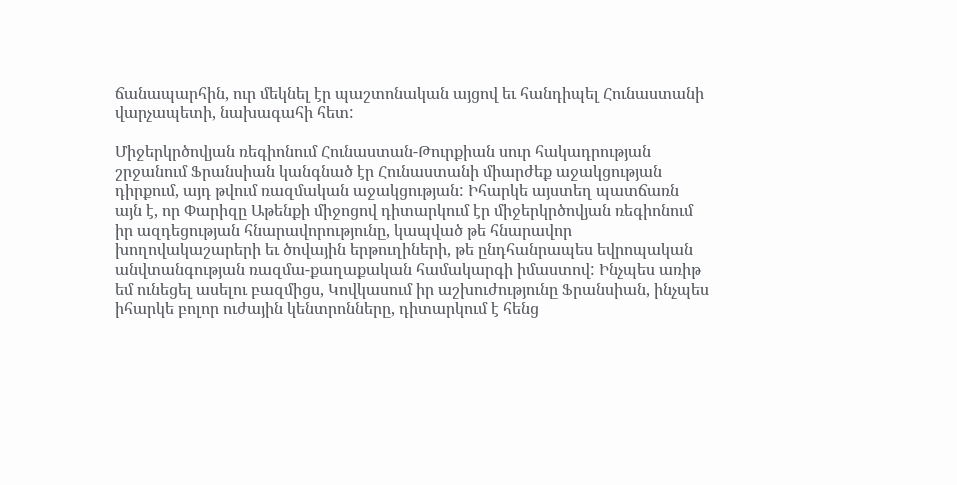ճանապարհին, ուր մեկնել էր պաշտոնական այցով եւ հանդիպել Հունաստանի վարչապետի, նախագահի հետ:

Միջերկրծովյան ռեգիոնում Հունաստան-Թուրքիան սուր հակադրության շրջանում Ֆրանսիան կանգնած էր Հունաստանի միարժեք աջակցության դիրքում, այդ թվում ռազմական աջակցության: Իհարկե այստեղ պատճառն այն է, որ Փարիզը Աթենքի միջոցով դիտարկում էր միջերկրծովյան ռեգիոնում իր ազդեցության հնարավորությունը, կապված թե հնարավոր խողովակաշարերի եւ ծովային երթուղիների, թե ընդհանրապես եվրոպական անվտանգության ռազմա-քաղաքական համակարգի իմաստով: Ինչպես առիթ եմ ունեցել ասելու բազմիցս, Կովկասում իր աշխուժությունը Ֆրանսիան, ինչպես իհարկե բոլոր ուժային կենտրոնները, դիտարկում է հենց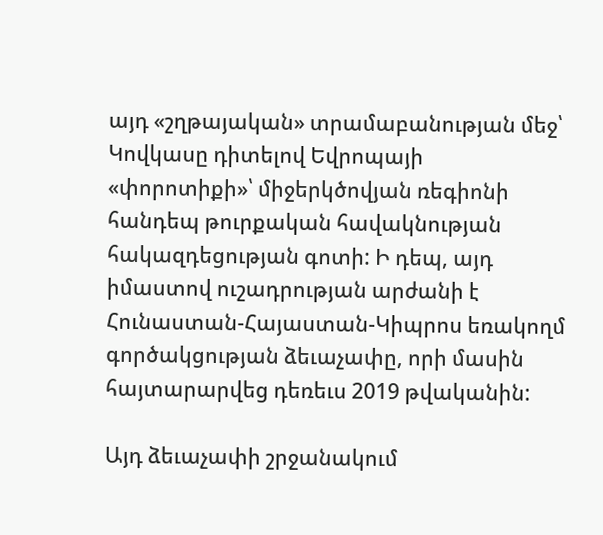այդ «շղթայական» տրամաբանության մեջ՝ Կովկասը դիտելով Եվրոպայի «փորոտիքի»՝ միջերկծովյան ռեգիոնի հանդեպ թուրքական հավակնության հակազդեցության գոտի: Ի դեպ, այդ իմաստով ուշադրության արժանի է Հունաստան-Հայաստան-Կիպրոս եռակողմ գործակցության ձեւաչափը, որի մասին հայտարարվեց դեռեւս 2019 թվականին:

Այդ ձեւաչափի շրջանակում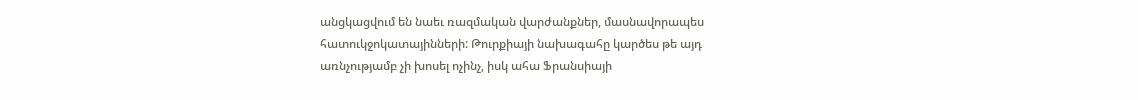անցկացվում են նաեւ ռազմական վարժանքներ, մասնավորապես հատուկջոկատայինների: Թուրքիայի նախագահը կարծես թե այդ առնչությամբ չի խոսել ոչինչ, իսկ ահա Ֆրանսիայի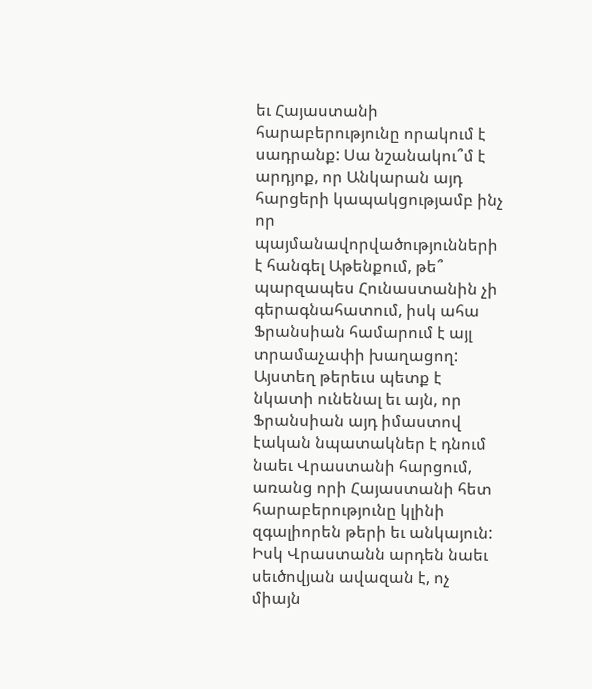եւ Հայաստանի հարաբերությունը որակում է սադրանք: Սա նշանակու՞մ է արդյոք, որ Անկարան այդ հարցերի կապակցությամբ ինչ որ պայմանավորվածությունների է հանգել Աթենքում, թե՞ պարզապես Հունաստանին չի գերագնահատում, իսկ ահա Ֆրանսիան համարում է այլ տրամաչափի խաղացող: Այստեղ թերեւս պետք է նկատի ունենալ եւ այն, որ Ֆրանսիան այդ իմաստով էական նպատակներ է դնում նաեւ Վրաստանի հարցում, առանց որի Հայաստանի հետ հարաբերությունը կլինի զգալիորեն թերի եւ անկայուն: Իսկ Վրաստանն արդեն նաեւ սեւծովյան ավազան է, ոչ միայն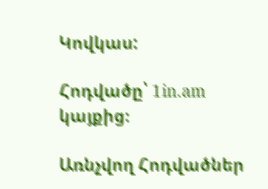Կովկաս:

Հոդվածը՝ 1in.am կայքից։

Առնչվող Հոդվածներ